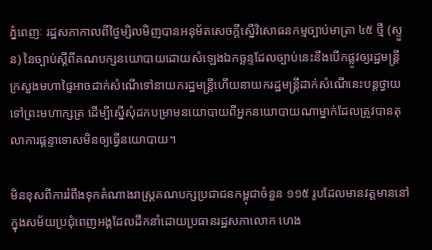ភ្នំពេញៈ រដ្ឋសភាកាលពីថ្ងៃម្សិលមិញបានអនុម័តសេចក្ដីស្នើវិសោធនកម្មច្បាប់មាត្រា ៤៥ ថ្មី (ស្ទួន) នៃច្បាប់ស្ដីពីគណបក្សនយោបាយដោយសំឡេងឯកច្ឆន្ទដែលច្បាប់នេះនឹងបើកផ្លូវឲ្យរដ្ឋមន្ត្រីក្រសួងមហាផ្ទៃអាចដាក់សំណើទៅនាយករដ្ឋមន្ត្រីហើយនាយករដ្ឋមន្ត្រីដាក់សំណើនេះបន្តថ្វាយទៅព្រះមហាក្សត្រ ដើម្បីស្នើសុំដកបម្រាមនយោបាយពីអ្នកនយោបាយណាម្នាក់ដែលត្រូវបានតុលាការផ្តន្ទាទោសមិនឲ្យធ្វើនយោបាយ។

មិនខុសពីការរំពឹងទុកតំណាងរាស្ត្រគណបក្សប្រជាជនកម្ពុជាចំនួន ១១៥ រូបដែលមានវត្តមាននៅក្នុងសម័យប្រជុំពេញអង្គដែលដឹកនាំដោយប្រធានរដ្ឋសភាលោក ហេង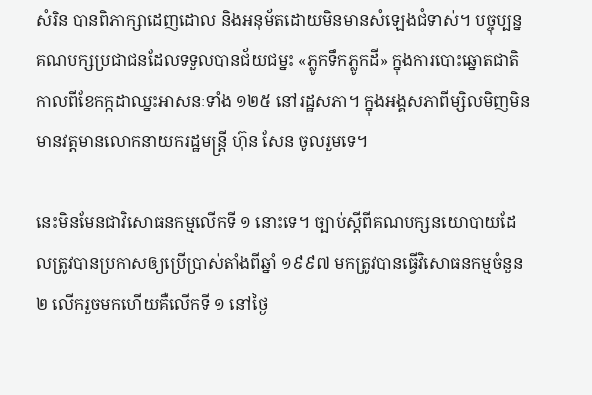សំរិន បានពិភាក្សាដេញដោល និងអនុម័តដោយមិនមានសំឡេងជំទាស់។ បច្ចុប្បន្នគណបក្សប្រជាជនដែលទទួលបានជ័យជម្នះ «ភ្លូកទឹកភ្លូកដី» ក្នុងការបោះឆ្នោតជាតិកាលពីខែកក្កដាឈ្នះអាសនៈទាំង ១២៥ នៅរដ្ឋសភា។ ក្នុងអង្គសភាពីម្សិលមិញមិនមានវត្តមានលោកនាយករដ្ឋមន្ត្រី ហ៊ុន សែន ចូលរួមទេ។

នេះមិនមែនជាវិសោធនកម្មលើកទី ១ នោះទេ។ ច្បាប់ស្ដីពីគណបក្សនយោបាយដែលត្រូវបានប្រកាសឲ្យប្រើប្រាស់តាំងពីឆ្នាំ ១៩៩៧ មកត្រូវបានធ្វើវិសោធនកម្មចំនួន ២ លើករួចមកហើយគឺលើកទី ១ នៅថ្ងៃ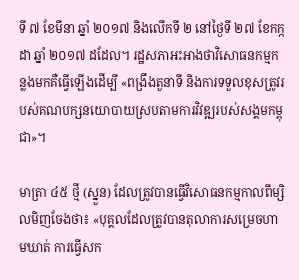ទី ៧ ខែមីនា ឆ្នាំ ២០១៧ និងលើកទី ២ នៅថ្ងៃទី ២៧ ខែកក្កដា ឆ្នាំ ២០១៧ ដដែល។ រដ្ឋសភាអះអាងថាវិសោធនកម្មកន្លងមកគឺធ្វើឡើងដើម្បី «ពង្រឹងតួនាទី និងការទទួលខុសត្រូវរបស់គណបក្សនយោបាយស្របតាមការវិវឌ្ឍរបស់សង្គមកម្ពុជា»។

មាត្រា ៤៥ ថ្មី (ស្នួន) ដែលត្រូវបានធ្វើវិសោធនកម្មកាលពីម្សិលមិញចែងថា៖ «បុគ្គលដែលត្រូវបានតុលាការសម្រេចហាមឃាត់ ការធ្វើសក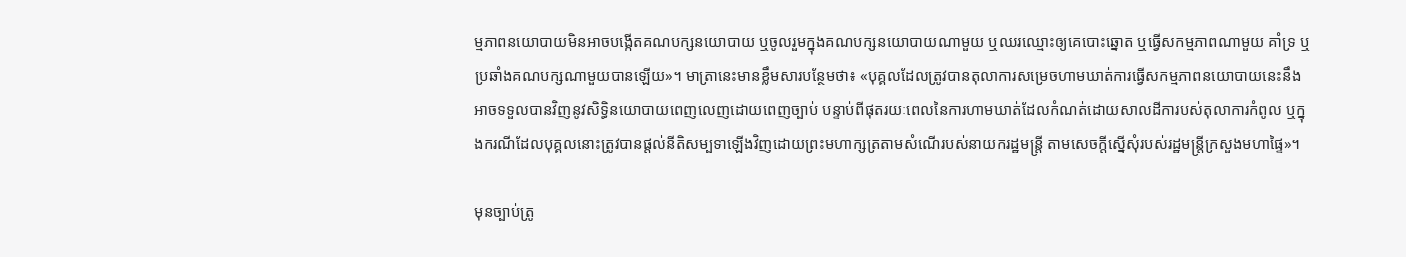ម្មភាពនយោបាយមិនអាចបង្កើតគណបក្សនយោបាយ ឬចូលរួមក្នុងគណបក្សនយោបាយណាមួយ ឬឈរឈ្មោះឲ្យគេបោះឆ្នោត ឬធ្វើសកម្មភាពណាមួយ គាំទ្រ ឬប្រឆាំងគណបក្សណាមួយបានឡើយ»។ មាត្រានេះមានខ្លឹមសារបន្ថែមថា៖ «បុគ្គលដែលត្រូវបានតុលាការសម្រេចហាមឃាត់ការធ្វើសកម្មភាពនយោបាយនេះនឹងអាចទទួលបានវិញនូវសិទ្ធិនយោបាយពេញលេញដោយពេញច្បាប់ បន្ទាប់ពីផុតរយៈពេលនៃការហាមឃាត់ដែលកំណត់ដោយសាលដីការបស់តុលាការកំពូល ឬក្នុងករណីដែលបុគ្គលនោះត្រូវបានផ្តល់នីតិសម្បទាឡើងវិញដោយព្រះមហាក្សត្រតាមសំណើរបស់នាយករដ្ឋមន្ត្រី តាមសេចក្តីស្នើសុំរបស់រដ្ឋមន្ត្រីក្រសួងមហាផ្ទៃ»។

មុនច្បាប់ត្រូ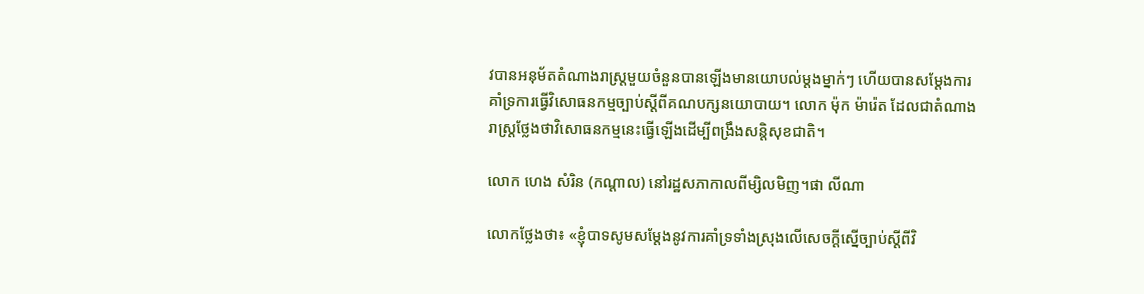វបានអនុម័តតំណាងរាស្ត្រមួយចំនួនបានឡើងមានយោបល់ម្ដងម្នាក់ៗ ហើយបានសម្តែងការគាំទ្រការធ្វើវិសោធនកម្មច្បាប់ស្ដីពីគណបក្សនយោបាយ។ លោក ម៉ុក ម៉ារ៉េត ដែលជាតំណាងរាស្ត្រថ្លែងថាវិសោធនកម្មនេះធ្វើឡើងដើម្បីពង្រឹងសន្តិសុខជាតិ។

លោក ហេង សំរិន (កណ្តាល) នៅរដ្ឋសភាកាលពីម្សិលមិញ។ផា លីណា

លោកថ្លែងថា៖ «ខ្ញុំបាទសូមសម្តែងនូវការគាំទ្រទាំងស្រុងលើសេចក្ដីស្នើច្បាប់ស្ដីពីវិ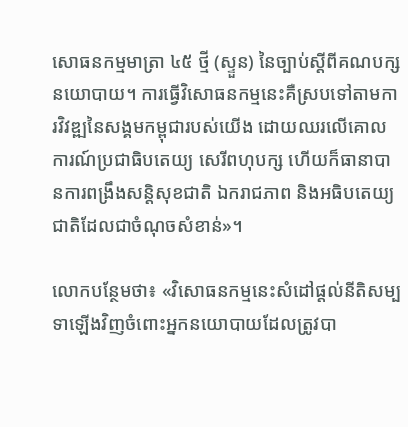សោធនកម្មមាត្រា ៤៥ ថ្មី (ស្ទួន) នៃច្បាប់ស្ដីពីគណបក្សនយោបាយ។ ការធ្វើវិសោធនកម្មនេះគឺស្របទៅតាមការវិវឌ្ឍនៃសង្គមកម្ពុជារបស់យើង ដោយឈរលើគោលការណ៍ប្រជាធិបតេយ្យ សេរីពហុបក្ស ហើយក៏ធានាបានការពង្រឹងសន្តិសុខជាតិ ឯករាជភាព និងអធិបតេយ្យជាតិដែលជាចំណុចសំខាន់»។

លោកបន្ថែមថា៖ «វិសោធនកម្មនេះសំដៅផ្តល់នីតិសម្បទាឡើងវិញចំពោះអ្នកនយោបាយដែលត្រូវបា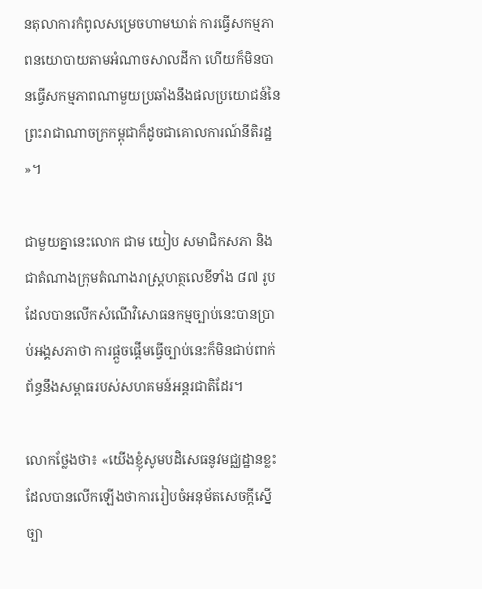នតុលាការកំពូលសម្រេចហាមឃាត់ ការធ្វើសកម្មភាពនយោបាយតាមអំណាចសាលដីកា ហើយក៏មិនបានធ្វើសកម្មភាពណាមួយប្រឆាំងនឹងផលប្រយោជន៍នៃព្រះរាជាណាចក្រកម្ពុជាក៏ដូចជាគោលការណ៍នីតិរដ្ឋ»។

ជាមួយគ្នានេះលោក ជាម យៀប សមាជិកសភា និងជាតំណាងក្រុមតំណាងរាស្ត្រហត្ថលេខីទាំង ៨៧ រូបដែលបានលើកសំណើវិសោធនកម្មច្បាប់នេះបានប្រាប់អង្គសភាថា ការផ្តួចផ្តើមធ្វើច្បាប់នេះក៏មិនជាប់ពាក់ព័ន្ធនឹងសម្ពាធរបស់សហគមន៍អន្តរជាតិដែរ។

លោកថ្លែងថា៖ «យើងខ្ញុំសូមបដិសេធនូវមជ្ឈដ្ឋានខ្លះដែលបានលើកឡើងថាការរៀបចំអនុម័តសេចក្ដីស្នើច្បា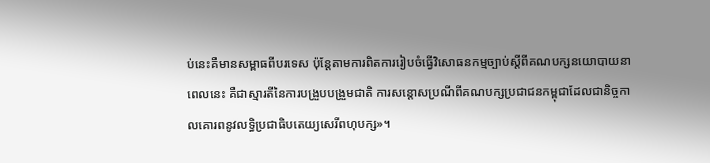ប់នេះគឺមានសម្ពាធពីបរទេស ប៉ុន្តែតាមការពិតការរៀបចំធ្វើវិសោធនកម្មច្បាប់ស្ដីពីគណបក្សនយោបាយនាពេលនេះ គឺជាស្មារតីនៃការបង្រួបបង្រួមជាតិ ការសន្តោសប្រណីពីគណបក្សប្រជាជនកម្ពុជាដែលជានិច្ចកាលគោរពនូវលទ្ធិប្រជាធិបតេយ្យសេរីពហុបក្ស»។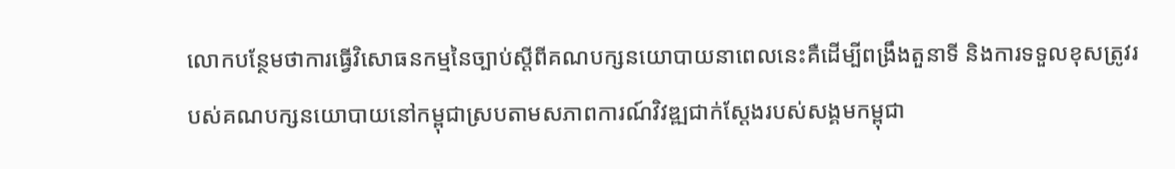លោកបន្ថែមថាការធ្វើវិសោធនកម្មនៃច្បាប់ស្ដីពីគណបក្សនយោបាយនាពេលនេះគឺដើម្បីពង្រឹងតួនាទី និងការទទួលខុសត្រូវរបស់គណបក្សនយោបាយនៅកម្ពុជាស្របតាមសភាពការណ៍វិវឌ្ឍជាក់ស្ដែងរបស់សង្គមកម្ពុជា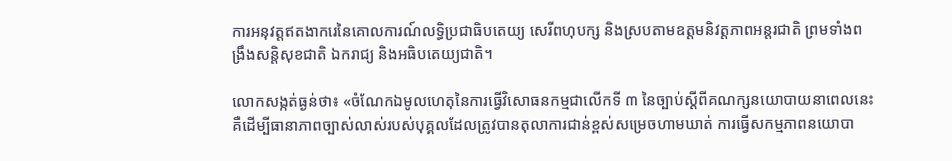ការអនុវត្តឥតងាករេនៃគោលការណ៍លទ្ធិប្រជាធិបតេយ្យ សេរីពហុបក្ស និងស្របតាមឧត្តមនិវត្តភាពអន្តរជាតិ ព្រមទាំងពង្រឹងសន្តិសុខជាតិ ឯករាជ្យ និងអធិបតេយ្យជាតិ។

លោកសង្កត់ធ្ងន់ថា៖ «ចំណែកឯមូលហេតុនៃការធ្វើវិសោធនកម្មជាលើកទី ៣ នៃច្បាប់ស្ដីពីគណក្សនយោបាយនាពេលនេះគឺដើម្បីធានាភាពច្បាស់លាស់របស់បុគ្គលដែលត្រូវបានតុលាការជាន់ខ្ពស់សម្រេចហាមឃាត់ ការធ្វើសកម្មភាពនយោបា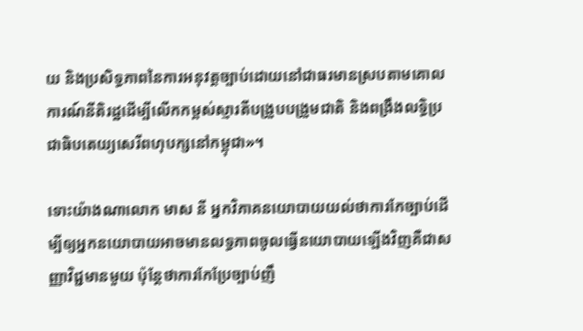យ និងប្រសិទ្ធភាពនៃការអនុវត្តច្បាប់ដោយនៅជាធរមានស្របតាមគោលការណ៍នីតិរដ្ឋដើម្បីលើកកម្ពស់ស្មារតីបង្រួបបង្រួមជាតិ និងពង្រឹងលទ្ធិប្រជាធិបតេយ្យសេរីពហុបក្សនៅកម្ពុជា»។

ទោះយ៉ាងណាលោក មាស នី អ្នកវិភាគនយោបាយយល់ថាការកែច្បាប់ដើម្បីឲ្យអ្នកនយោបាយអាចមានលទ្ធភាពចូលធ្វើនយោបាយឡើងវិញគឺជាសញ្ញាវិជ្ជមានមួយ ប៉ុន្តែថាការកែប្រែច្បាប់ញឹ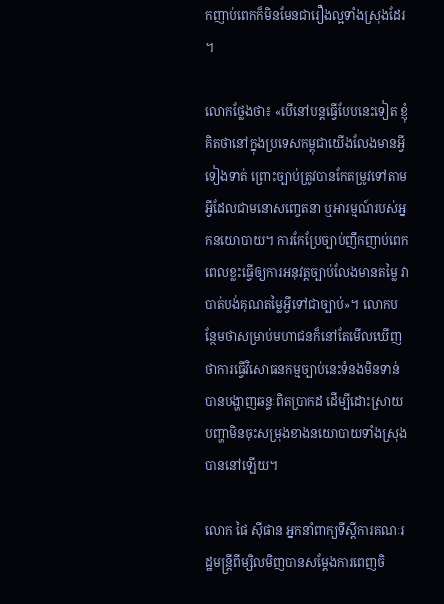កញាប់ពេកក៏មិនមែនជារឿងល្អទាំងស្រុងដែរ។

លោកថ្លែងថា៖ «បើនៅបន្តធ្វើបែបនេះទៀត ខ្ញុំគិតថានៅក្នុងប្រទេសកម្ពុជាយើងលែងមានអ្វីទៀងទាត់ ព្រោះច្បាប់ត្រូវបានកែតម្រូវទៅតាមអ្វីដែលជាមនោសញ្ចេតនា ឬអារម្មណ៍របស់អ្នកនយោបាយ។ ការកែប្រែច្បាប់ញឹកញាប់ពេកពេលខ្លះធ្វើឲ្យការអនុវត្តច្បាប់លែងមានតម្លៃ វាបាត់បង់គុណតម្លៃអ្វីទៅជាច្បាប់»។ លោកបន្ថែមថាសម្រាប់មហាជនក៏នៅតែមើលឃើញថាការធ្វើវិសោធនកម្មច្បាប់នេះទំនងមិនទាន់បានបង្ហាញឆន្ទៈពិតប្រាកដ ដើម្បីដោះស្រាយបញ្ហាមិនចុះសម្រុងខាងនយោបាយទាំងស្រុងបាននៅឡើយ។

លោក ផៃ ស៊ីផាន អ្នកនាំពាក្យទីស្ដីការគណៈរដ្ឋមន្ត្រីពីម្សិលមិញបានសម្តែងការពេញចិ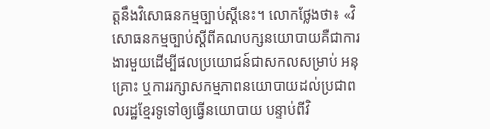ត្តនឹងវិសោធនកម្មច្បាប់ស្ដីនេះ។ លោកថ្លែងថា៖ «វិសោធនកម្មច្បាប់ស្ដីពីគណបក្សនយោបាយគឺជាការងារមួយដើម្បីផលប្រយោជន៍ជាសកលសម្រាប់ អនុគ្រោះ ឬការរក្សាសកម្មភាពនយោបាយដល់ប្រជាពលរដ្ឋខ្មែរទូទៅឲ្យធ្វើនយោបាយ បន្ទាប់ពីវិ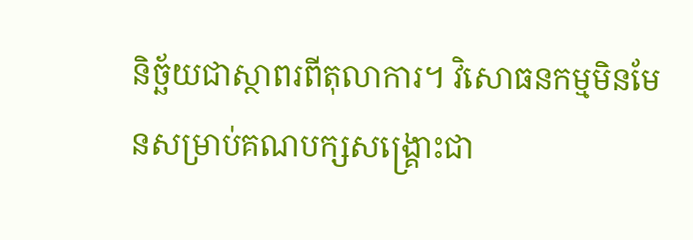និច្ឆ័យជាស្ថាពរពីតុលាការ។ វិសោធនកម្មមិនមែនសម្រាប់គណបក្សសង្គ្រោះជា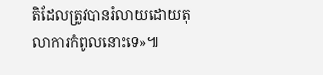តិដែលត្រូវបានរំលាយដោយតុលាការកំពូលនោះទេ»៕